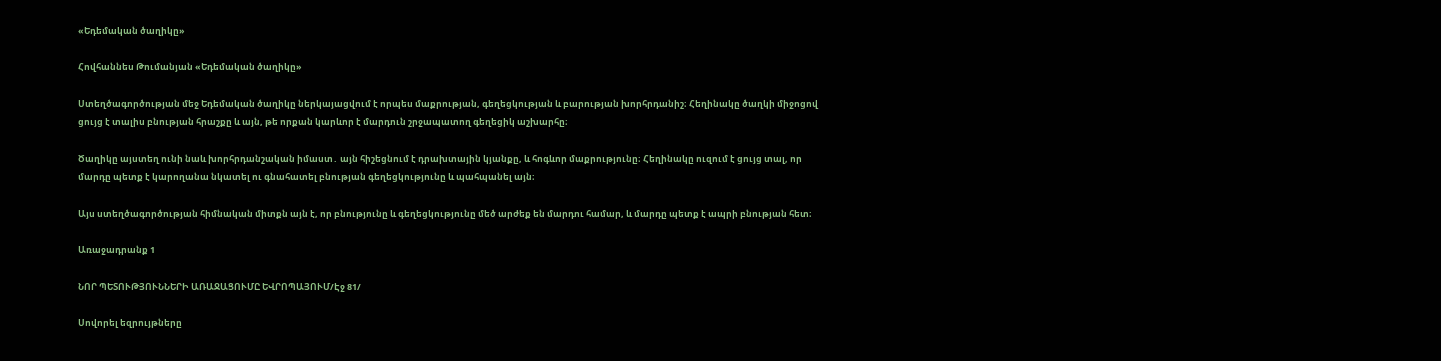«Եդեմական ծաղիկը»

Հովհաննես Թումանյան «Եդեմական ծաղիկը»

Ստեղծագործության մեջ Եդեմական ծաղիկը ներկայացվում է որպես մաքրության, գեղեցկության և բարության խորհրդանիշ։ Հեղինակը ծաղկի միջոցով ցույց է տալիս բնության հրաշքը և այն, թե որքան կարևոր է մարդուն շրջապատող գեղեցիկ աշխարհը։

Ծաղիկը այստեղ ունի նաև խորհրդանշական իմաստ․ այն հիշեցնում է դրախտային կյանքը, և հոգևոր մաքրությունը։ Հեղինակը ուզում է ցույց տալ, որ մարդը պետք է կարողանա նկատել ու գնահատել բնության գեղեցկությունը և պահպանել այն։

Այս ստեղծագործության հիմնական միտքն այն է, որ բնությունը և գեղեցկությունը մեծ արժեք են մարդու համար, և մարդը պետք է ապրի բնության հետ։

Առաջադրանք 1

ՆՈՐ ՊԵՏՈՒԹՅՈՒՆՆԵՐԻ ԱՌԱՋԱՑՈՒՄԸ ԵՎՐՈՊԱՅՈՒՄ/Էջ 81/

Սովորել եզրույթները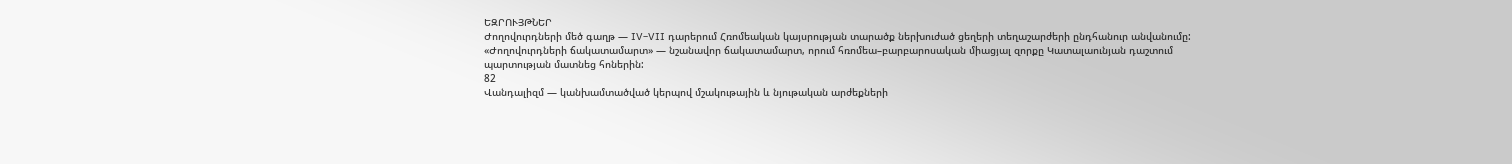ԵԶՐՈՒՅԹՆԵՐ
Ժողովուրդների մեծ գաղթ — IV–VII դարերում Հռոմեական կայսրության տարածք ներխուժած ցեղերի տեղաշարժերի ընդհանուր անվանումը:
«Ժողովուրդների ճակատամարտ» — նշանավոր ճակատամարտ, որում հռոմեա–բարբարոսական միացյալ զորքը Կատալաունյան դաշտում պարտության մատնեց հոներին:
82
Վանդալիզմ — կանխամտածված կերպով մշակութային և նյութական արժեքների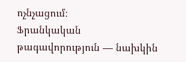ոչնչացում։
Ֆրանկական թագավորություն — նախկին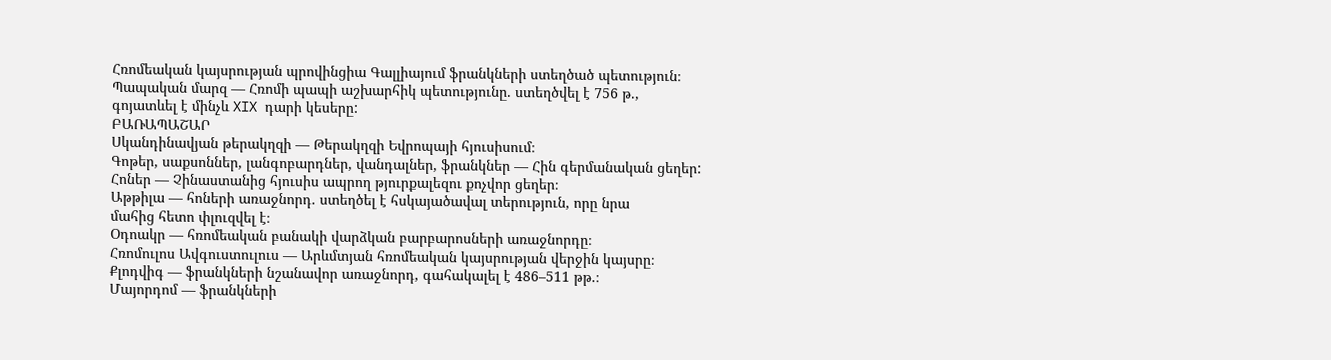Հռոմեական կայսրության պրովինցիա Գալլիայում ֆրանկների ստեղծած պետություն։
Պապական մարզ — Հռոմի պապի աշխարհիկ պետությունը. ստեղծվել է 756 թ.,
գոյատևել է մինչև XIX դարի կեսերը:
ԲԱՌԱՊԱՇԱՐ
Սկանդինավյան թերակղզի — Թերակղզի Եվրոպայի հյուսիսում։
Գոթեր, սաքսոններ, լանգոբարդներ, վանդալներ, ֆրանկներ — Հին գերմանական ցեղեր:
Հոներ — Չինաստանից հյուսիս ապրող թյուրքալեզու քոչվոր ցեղեր։
Աթթիլա — հոների առաջնորդ. ստեղծել է հսկայածավալ տերություն, որը նրա
մահից հետո փլուզվել է։
Օդոակր — հռոմեական բանակի վարձկան բարբարոսների առաջնորդը։
Հռոմուլոս Ավգուստուլուս — Արևմտյան հռոմեական կայսրության վերջին կայսրը։
Քլոդվիգ — ֆրանկների նշանավոր առաջնորդ, գահակալել է 486–511 թթ.։
Մայորդոմ — ֆրանկների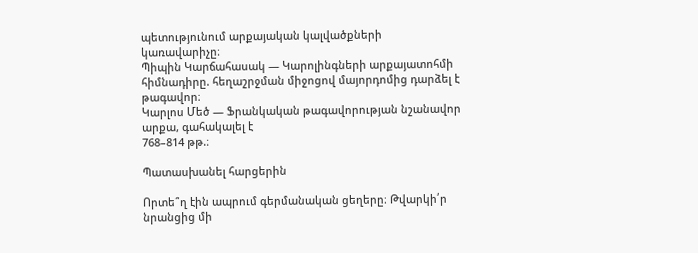պետությունում արքայական կալվածքների կառավարիչը։
Պիպին Կարճահասակ — Կարոլինգների արքայատոհմի հիմնադիրը. հեղաշրջման միջոցով մայորդոմից դարձել է թագավոր։
Կարլոս Մեծ — Ֆրանկական թագավորության նշանավոր արքա, գահակալել է
768–814 թթ.։

Պատասխանել հարցերին

Որտե՞ղ էին ապրում գերմանական ցեղերը։ Թվարկի՛ր նրանցից մի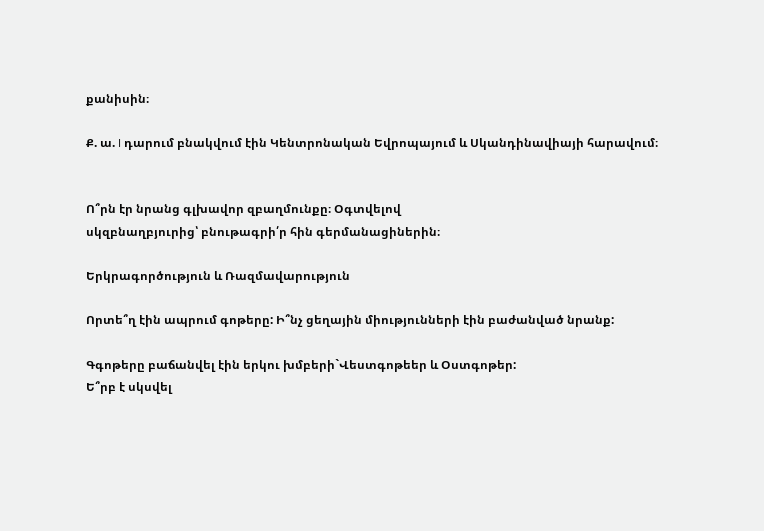քանիսին։

Ք. ա. I դարում բնակվում էին Կենտրոնական Եվրոպայում և Սկանդինավիայի հարավում։


Ո՞րն էր նրանց գլխավոր զբաղմունքը։ Օգտվելով
սկզբնաղբյուրից՝ բնութագրի՛ր հին գերմանացիներին։

Երկրագործություն և Ռազմավարություն

Որտե՞ղ էին ապրում գոթերը: Ի՞նչ ցեղային միությունների էին բաժանված նրանք:

Գգոթերը բաճանվել էին երկու խմբերի`Վեստգոթեեր և Օստգոթեր:
Ե՞րբ է սկսվել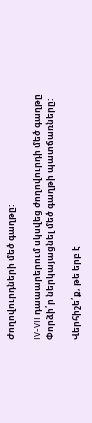Ժողովուրդների մեծ գաղթը:

IV-VII դաաարերում սկսվեց ժողովուրդի մեծ գաղթը
Փորձի՛ր ներկայացնել մեծ գաղթի պատճառները:

Վերհիշե՛ք, թե երբ է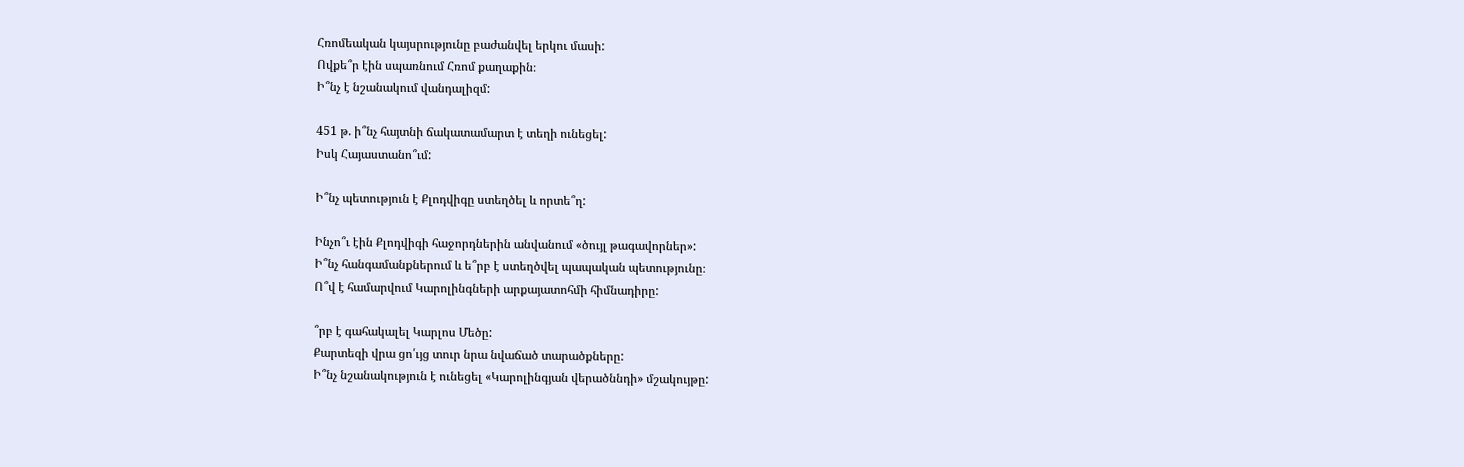Հռոմեական կայսրությունը բաժանվել երկու մասի:
Ովքե՞ր էին սպառնում Հռոմ քաղաքին։
Ի՞նչ է նշանակում վանդալիզմ:

451 թ. ի՞նչ հայտնի ճակատամարտ է տեղի ունեցել:
Իսկ Հայաստանո՞ւմ:

Ի՞նչ պետություն է Քլոդվիգը ստեղծել և որտե՞ղ:

Ինչո՞ւ էին Քլոդվիգի հաջորդներին անվանում «ծույլ թագավորներ»:
Ի՞նչ հանգամանքներում և ե՞րբ է ստեղծվել պապական պետությունը։
Ո՞վ է համարվում Կարոլինգների արքայատոհմի հիմնադիրը:

՞րբ է գահակալել Կարլոս Մեծը:
Քարտեզի վրա ցո՛ւյց տուր նրա նվաճած տարածքները:
Ի՞նչ նշանակություն է ունեցել «Կարոլինգյան վերածննդի» մշակույթը: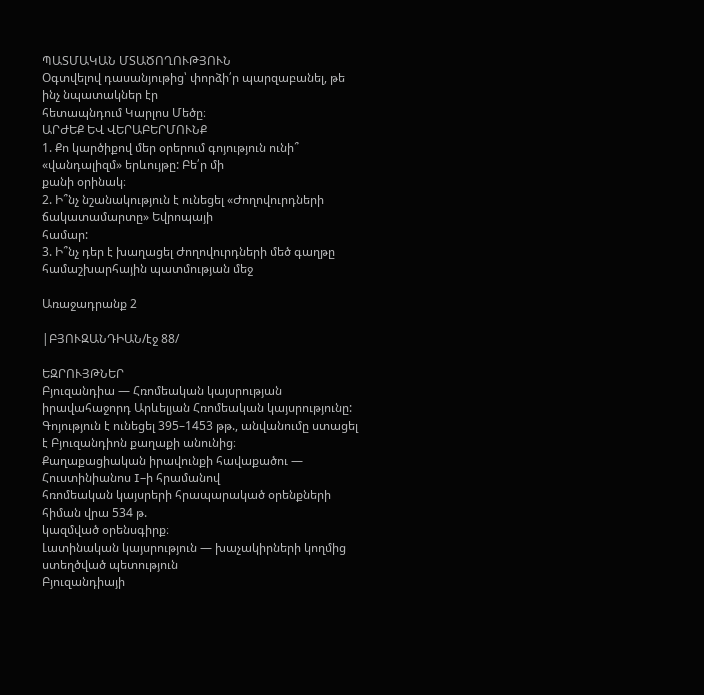ՊԱՏՄԱԿԱՆ ՄՏԱԾՈՂՈՒԹՅՈՒՆ
Օգտվելով դասանյութից՝ փորձի՛ր պարզաբանել, թե ինչ նպատակներ էր
հետապնդում Կարլոս Մեծը։
ԱՐԺԵՔ ԵՎ ՎԵՐԱԲԵՐՄՈՒՆՔ
1. Քո կարծիքով մեր օրերում գոյություն ունի՞ «վանդալիզմ» երևույթը: Բե՛ր մի
քանի օրինակ։
2. Ի՞նչ նշանակություն է ունեցել «Ժողովուրդների ճակատամարտը» Եվրոպայի
համար:
3. Ի՞նչ դեր է խաղացել Ժողովուրդների մեծ գաղթը համաշխարհային պատմության մեջ

Առաջադրանք 2

|ԲՅՈՒԶԱՆԴԻԱՆ/էջ 88/

ԵԶՐՈՒՅԹՆԵՐ
Բյուզանդիա — Հռոմեական կայսրության իրավահաջորդ Արևելյան Հռոմեական կայսրությունը: Գոյություն է ունեցել 395–1453 թթ., անվանումը ստացել է Բյուզանդիոն քաղաքի անունից։
Քաղաքացիական իրավունքի հավաքածու — Հուստինիանոս I–ի հրամանով
հռոմեական կայսրերի հրապարակած օրենքների հիման վրա 534 թ.
կազմված օրենսգիրք։
Լատինական կայսրություն — խաչակիրների կողմից ստեղծված պետություն
Բյուզանդիայի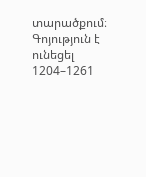տարածքում։ Գոյություն է ունեցել 1204–1261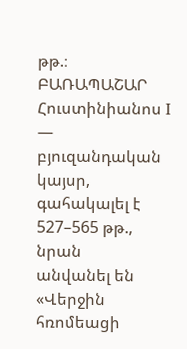թթ.։
ԲԱՌԱՊԱՇԱՐ
Հուստինիանոս I — բյուզանդական կայսր, գահակալել է 527–565 թթ., նրան
անվանել են «Վերջին հռոմեացի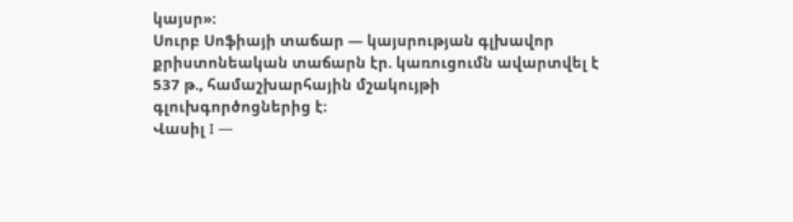կայսր»։
Սուրբ Սոֆիայի տաճար — կայսրության գլխավոր քրիստոնեական տաճարն էր. կառուցումն ավարտվել է 537 թ., համաշխարհային մշակույթի
գլուխգործոցներից է։
Վասիլ I —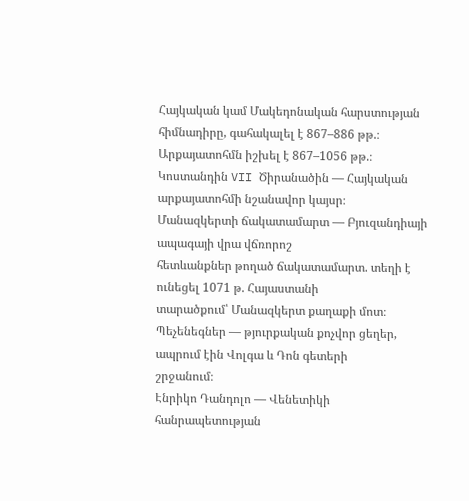Հայկական կամ Մակեդոնական հարստության հիմնադիրը, գահակալել է 867–886 թթ.։ Արքայատոհմն իշխել է 867–1056 թթ.։
Կոստանդին VII Ծիրանածին — Հայկական արքայատոհմի նշանավոր կայսր։
Մանազկերտի ճակատամարտ — Բյուզանդիայի ապագայի վրա վճռորոշ
հետևանքներ թողած ճակատամարտ. տեղի է ունեցել 1071 թ. Հայաստանի
տարածքում՝ Մանազկերտ քաղաքի մոտ։
Պեչենեգներ — թյուրքական քոչվոր ցեղեր, ապրում էին Վոլգա և Դոն գետերի
շրջանում։
Էնրիկո Դանդոլո — Վենետիկի հանրապետության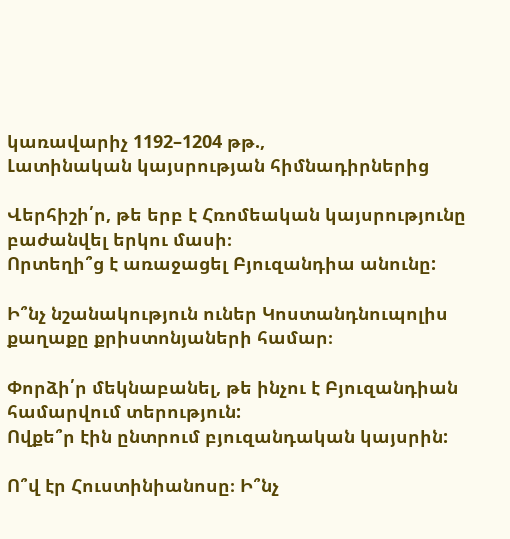կառավարիչ 1192–1204 թթ.,
Լատինական կայսրության հիմնադիրներից

Վերհիշի՛ր, թե երբ է Հռոմեական կայսրությունը բաժանվել երկու մասի։
Որտեղի՞ց է առաջացել Բյուզանդիա անունը:

Ի՞նչ նշանակություն ուներ Կոստանդնուպոլիս քաղաքը քրիստոնյաների համար։

Փորձի՛ր մեկնաբանել, թե ինչու է Բյուզանդիան համարվում տերություն:
Ովքե՞ր էին ընտրում բյուզանդական կայսրին:

Ո՞վ էր Հուստինիանոսը։ Ի՞նչ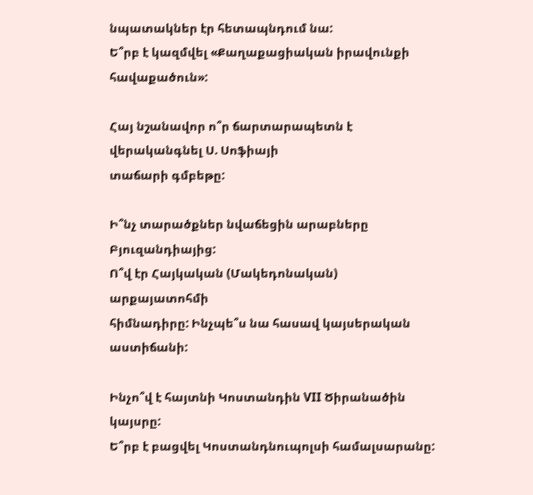նպատակներ էր հետապնդում նա:
Ե՞րբ է կազմվել «Քաղաքացիական իրավունքի հավաքածուն»:

Հայ նշանավոր ո՞ր ճարտարապետն է վերականգնել Ս. Սոֆիայի
տաճարի գմբեթը:

Ի՞նչ տարածքներ նվաճեցին արաբները Բյուզանդիայից:
Ո՞վ էր Հայկական (Մակեդոնական) արքայատոհմի
հիմնադիրը: Ինչպե՞ս նա հասավ կայսերական աստիճանի:

Ինչո՞վ է հայտնի Կոստանդին VII Ծիրանածին
կայսրը:
Ե՞րբ է բացվել Կոստանդնուպոլսի համալսարանը: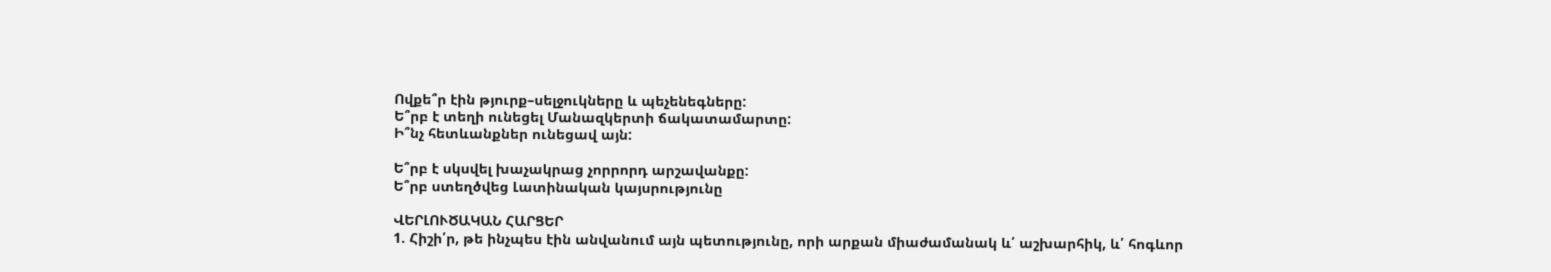Ովքե՞ր էին թյուրք–սելջուկները և պեչենեգները:
Ե՞րբ է տեղի ունեցել Մանազկերտի ճակատամարտը:
Ի՞նչ հետևանքներ ունեցավ այն:

Ե՞րբ է սկսվել խաչակրաց չորրորդ արշավանքը:
Ե՞րբ ստեղծվեց Լատինական կայսրությունը

ՎԵՐԼՈՒԾԱԿԱՆ ՀԱՐՑԵՐ
1. Հիշի՛ր, թե ինչպես էին անվանում այն պետությունը, որի արքան միաժամանակ և՛ աշխարհիկ, և՛ հոգևոր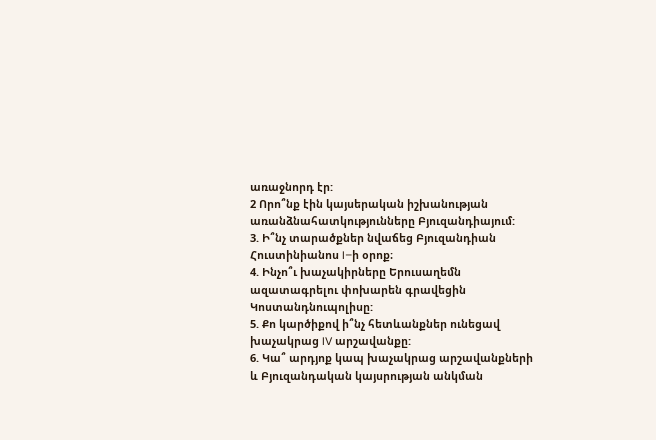առաջնորդ էր:
2 Որո՞նք էին կայսերական իշխանության առանձնահատկությունները Բյուզանդիայում:
3. Ի՞նչ տարածքներ նվաճեց Բյուզանդիան Հուստինիանոս I–ի օրոք։
4. Ինչո՞ւ խաչակիրները Երուսաղեմն ազատագրելու փոխարեն գրավեցին Կոստանդնուպոլիսը:
5. Քո կարծիքով ի՞նչ հետևանքներ ունեցավ խաչակրաց IV արշավանքը:
6. Կա՞ արդյոք կապ խաչակրաց արշավանքների և Բյուզանդական կայսրության անկման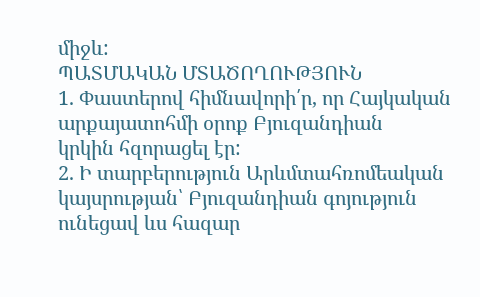միջև:
ՊԱՏՄԱԿԱՆ ՄՏԱԾՈՂՈՒԹՅՈՒՆ
1. Փաստերով հիմնավորի՛ր, որ Հայկական արքայատոհմի օրոք Բյուզանդիան
կրկին հզորացել էր:
2. Ի տարբերություն Արևմտահռոմեական կայսրության՝ Բյուզանդիան գոյություն ունեցավ ևս հազար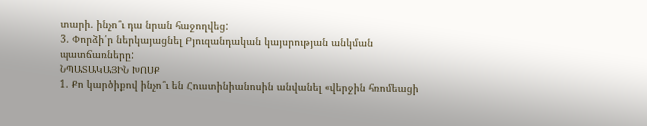տարի. ինչո՞ւ դա նրան հաջողվեց:
3. Փորձի՛ր ներկայացնել Բյուզանդական կայսրության անկման պատճառները:
ՆՊԱՏԱԿԱՅԻՆ ԽՈՍՔ
1. Քո կարծիքով ինչո՞ւ են Հուստինիանոսին անվանել «վերջին հռոմեացի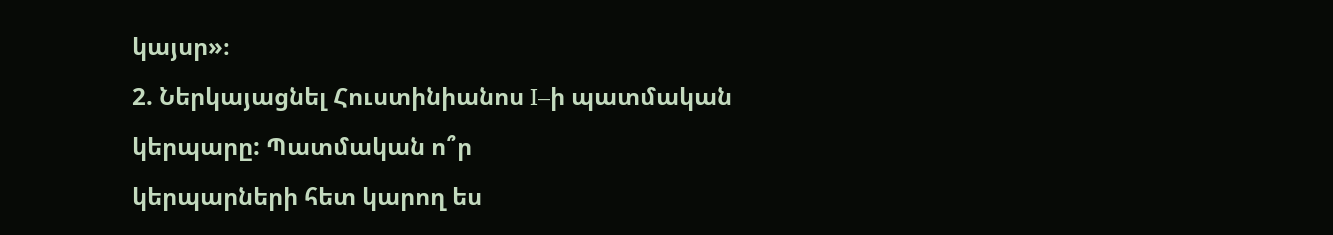կայսր»։
2. Ներկայացնել Հուստինիանոս I–ի պատմական կերպարը: Պատմական ո՞ր
կերպարների հետ կարող ես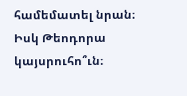համեմատել նրան։ Իսկ Թեոդորա կայսրուհո՞ւն։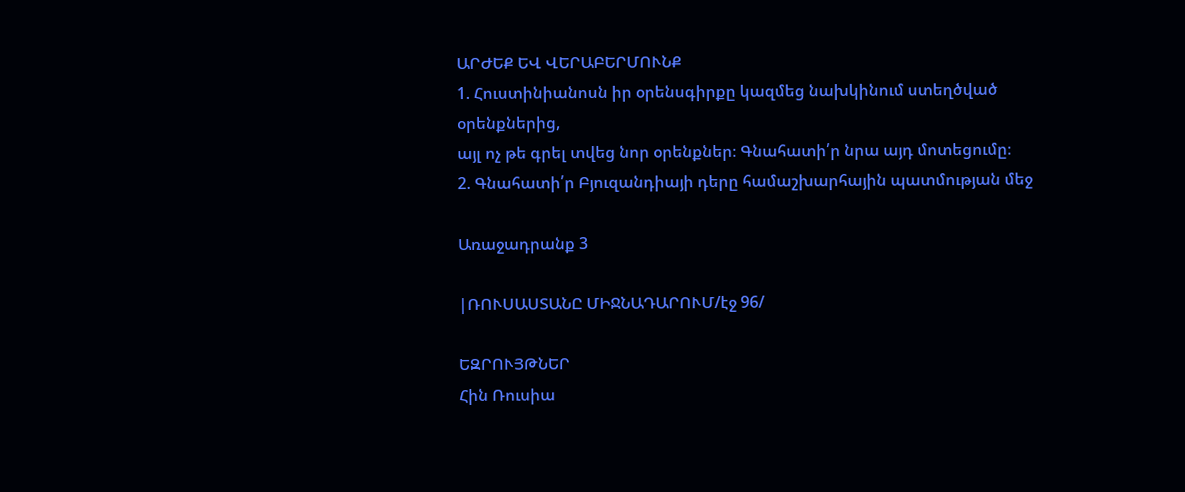ԱՐԺԵՔ ԵՎ ՎԵՐԱԲԵՐՄՈՒՆՔ
1. Հուստինիանոսն իր օրենսգիրքը կազմեց նախկինում ստեղծված օրենքներից,
այլ ոչ թե գրել տվեց նոր օրենքներ։ Գնահատի՛ր նրա այդ մոտեցումը։
2. Գնահատի՛ր Բյուզանդիայի դերը համաշխարհային պատմության մեջ

Առաջադրանք 3

|ՌՈՒՍԱՍՏԱՆԸ ՄԻՋՆԱԴԱՐՈՒՄ/էջ 96/

ԵԶՐՈՒՅԹՆԵՐ
Հին Ռուսիա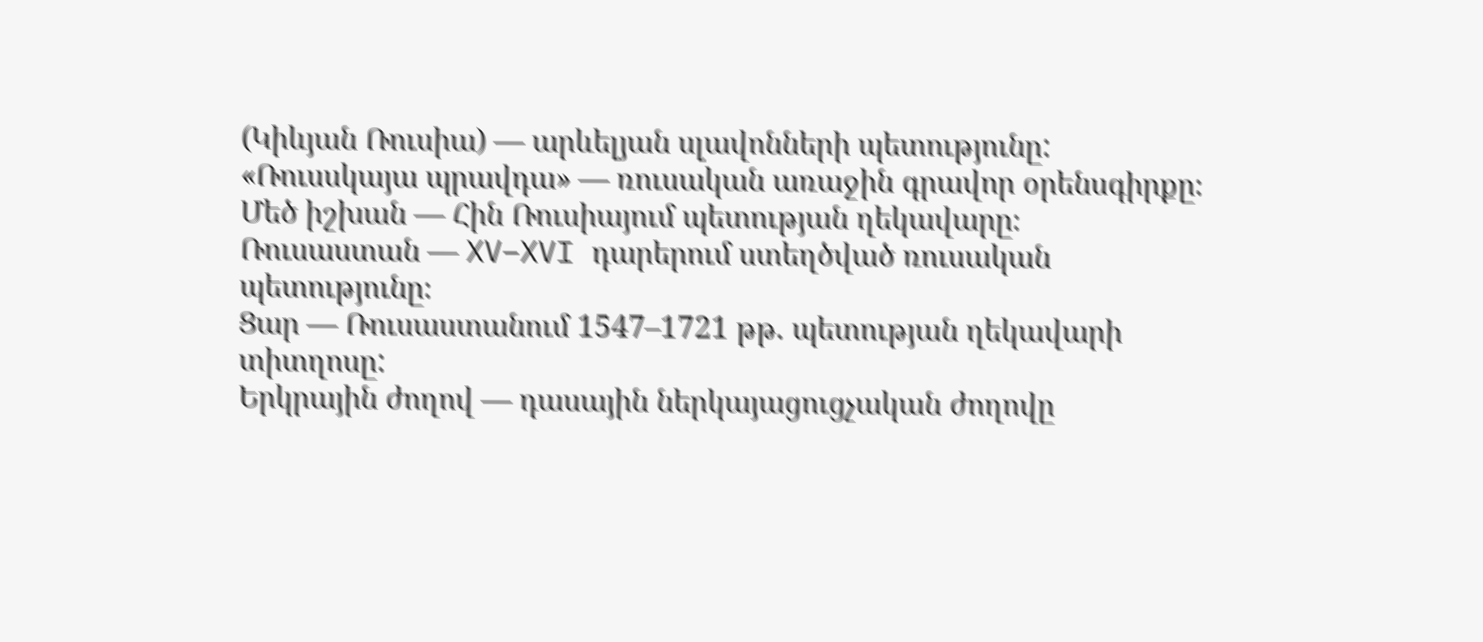(Կիևյան Ռուսիա) — արևելյան սլավոնների պետությունը:
«Ռուսսկայա պրավդա» — ռուսական առաջին գրավոր օրենսգիրքը։
Մեծ իշխան — Հին Ռուսիայում պետության ղեկավարը։
Ռուսաստան — XV–XVI դարերում ստեղծված ռուսական պետությունը։
Ցար — Ռուսաստանում 1547–1721 թթ. պետության ղեկավարի տիտղոսը:
Երկրային ժողով — դասային ներկայացուցչական ժողովը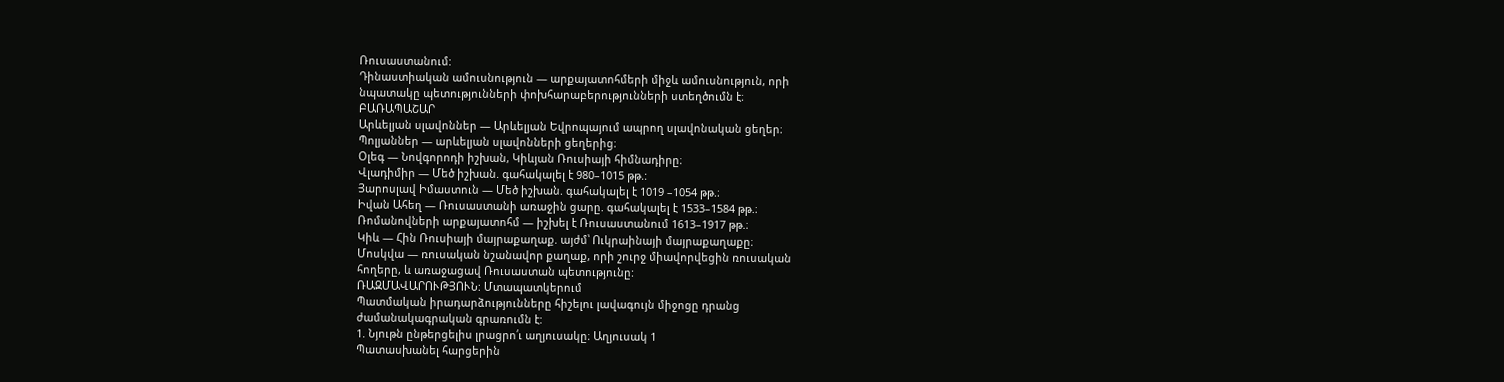Ռուսաստանում:
Դինաստիական ամուսնություն — արքայատոհմերի միջև ամուսնություն, որի
նպատակը պետությունների փոխհարաբերությունների ստեղծումն է։
ԲԱՌԱՊԱՇԱՐ
Արևելյան սլավոններ — Արևելյան Եվրոպայում ապրող սլավոնական ցեղեր։
Պոլյաններ — արևելյան սլավոնների ցեղերից։
Օլեգ — Նովգորոդի իշխան, Կիևյան Ռուսիայի հիմնադիրը։
Վլադիմիր — Մեծ իշխան. գահակալել է 980–1015 թթ.:
Յարոսլավ Իմաստուն — Մեծ իշխան. գահակալել է 1019 –1054 թթ.։
Իվան Ահեղ — Ռուսաստանի առաջին ցարը. գահակալել է 1533–1584 թթ.։
Ռոմանովների արքայատոհմ — իշխել է Ռուսաստանում 1613–1917 թթ.։
Կիև — Հին Ռուսիայի մայրաքաղաք. այժմ՝ Ուկրաինայի մայրաքաղաքը։
Մոսկվա — ռուսական նշանավոր քաղաք, որի շուրջ միավորվեցին ռուսական
հողերը, և առաջացավ Ռուսաստան պետությունը:
ՌԱԶՄԱՎԱՐՈՒԹՅՈՒՆ: Մտապատկերում
Պատմական իրադարձությունները հիշելու լավագույն միջոցը դրանց
ժամանակագրական գրառումն է:
1. Նյութն ընթերցելիս լրացրո՛ւ աղյուսակը։ Աղյուսակ 1
Պատասխանել հարցերին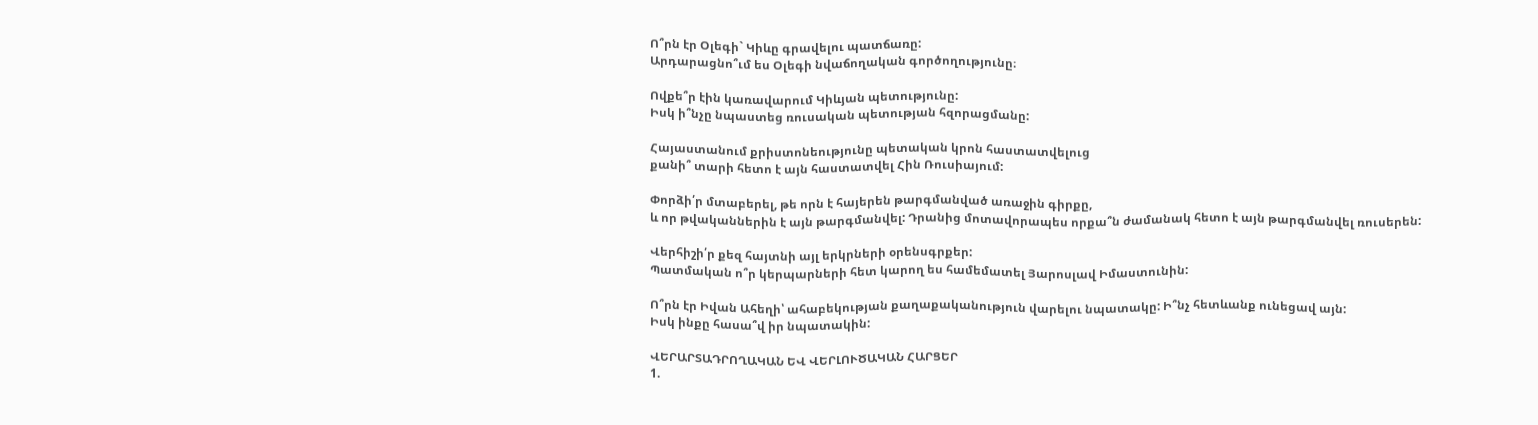Ո՞րն էր Օլեգի` Կիևը գրավելու պատճառը:
Արդարացնո՞ւմ ես Օլեգի նվաճողական գործողությունը։

Ովքե՞ր էին կառավարում Կիևյան պետությունը:
Իսկ ի՞նչը նպաստեց ռուսական պետության հզորացմանը:

Հայաստանում քրիստոնեությունը պետական կրոն հաստատվելուց
քանի՞ տարի հետո է այն հաստատվել Հին Ռուսիայում:

Փորձի՛ր մտաբերել, թե որն է հայերեն թարգմանված առաջին գիրքը,
և որ թվականներին է այն թարգմանվել: Դրանից մոտավորապես որքա՞ն ժամանակ հետո է այն թարգմանվել ռուսերեն:

Վերհիշի՛ր քեզ հայտնի այլ երկրների օրենսգրքեր:
Պատմական ո՞ր կերպարների հետ կարող ես համեմատել Յարոսլավ Իմաստունին:

Ո՞րն էր Իվան Ահեղի՝ ահաբեկության քաղաքականություն վարելու նպատակը: Ի՞նչ հետևանք ունեցավ այն:
Իսկ ինքը հասա՞վ իր նպատակին:

ՎԵՐԱՐՏԱԴՐՈՂԱԿԱՆ ԵՎ ՎԵՐԼՈՒԾԱԿԱՆ ՀԱՐՑԵՐ
1.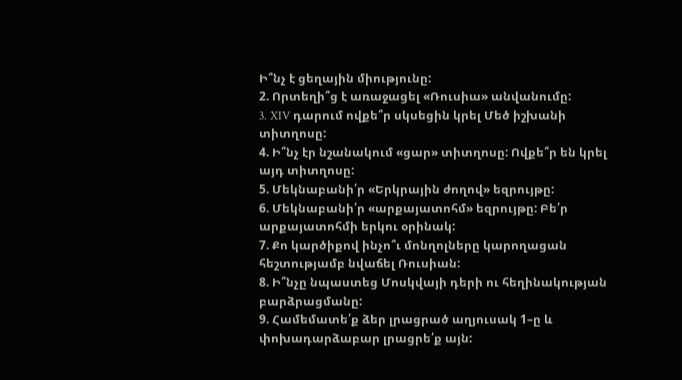Ի՞նչ է ցեղային միությունը:
2. Որտեղի՞ց է առաջացել «Ռուսիա» անվանումը:
3. XIV դարում ովքե՞ր սկսեցին կրել Մեծ իշխանի տիտղոսը:
4. Ի՞նչ էր նշանակում «ցար» տիտղոսը: Ովքե՞ր են կրել այդ տիտղոսը:
5. Մեկնաբանի՛ր «Երկրային ժողով» եզրույթը:
6. Մեկնաբանի՛ր «արքայատոհմ» եզրույթը: Բե՛ր արքայատոհմի երկու օրինակ:
7. Քո կարծիքով ինչո՞ւ մոնղոլները կարողացան հեշտությամբ նվաճել Ռուսիան:
8. Ի՞նչը նպաստեց Մոսկվայի դերի ու հեղինակության բարձրացմանը:
9. Համեմատե՛ք ձեր լրացրած աղյուսակ 1–ը և փոխադարձաբար լրացրե՛ք այն: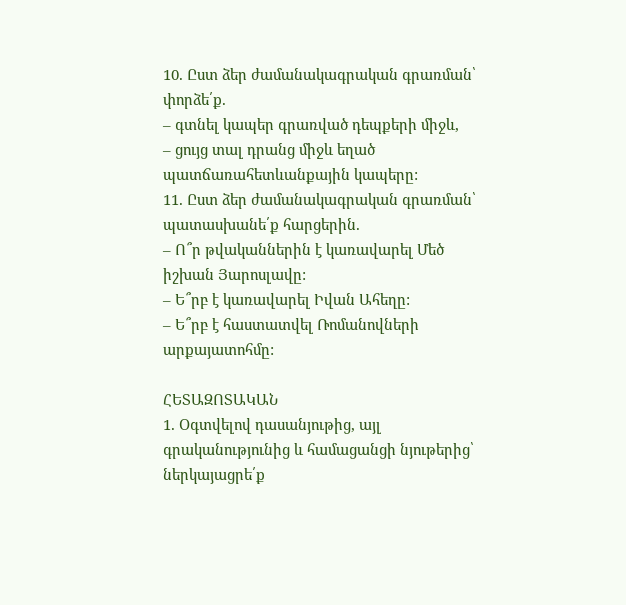10. Ըստ ձեր ժամանակագրական գրառման՝ փորձե՛ք.
– գտնել կապեր գրառված դեպքերի միջև,
– ցույց տալ դրանց միջև եղած պատճառահետևանքային կապերը:
11. Ըստ ձեր ժամանակագրական գրառման՝ պատասխանե՛ք հարցերին.
– Ո՞ր թվականներին է կառավարել Մեծ իշխան Յարոսլավը:
– Ե՞րբ է կառավարել Իվան Ահեղը:
– Ե՞րբ է հաստատվել Ռոմանովների արքայատոհմը:

ՀԵՏԱԶՈՏԱԿԱՆ
1. Օգտվելով դասանյութից, այլ գրականությունից և համացանցի նյութերից՝
ներկայացրե՛ք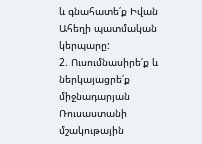և գնահատե՛ք Իվան Ահեղի պատմական կերպարը:
2. Ուսումնասիրե՛ք և ներկայացրե՛ք միջնադարյան Ռուսաստանի մշակութային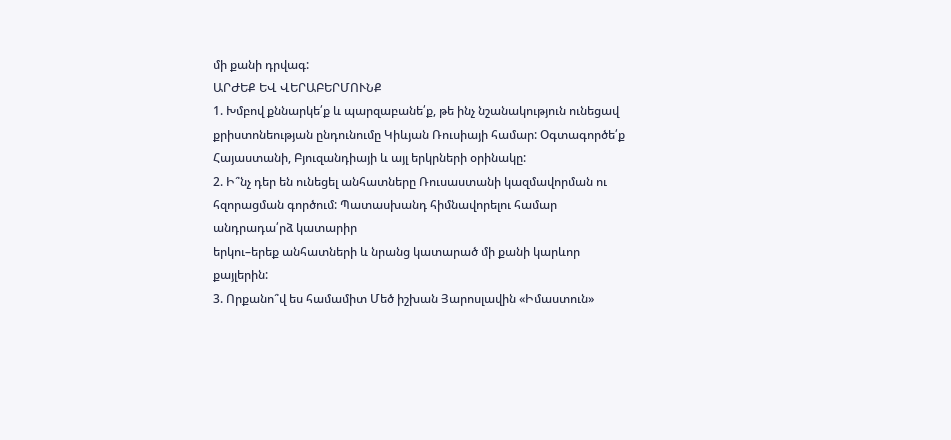մի քանի դրվագ:
ԱՐԺԵՔ ԵՎ ՎԵՐԱԲԵՐՄՈՒՆՔ
1. Խմբով քննարկե՛ք և պարզաբանե՛ք, թե ինչ նշանակություն ունեցավ քրիստոնեության ընդունումը Կիևյան Ռուսիայի համար: Օգտագործե՛ք Հայաստանի, Բյուզանդիայի և այլ երկրների օրինակը:
2. Ի՞նչ դեր են ունեցել անհատները Ռուսաստանի կազմավորման ու հզորացման գործում: Պատասխանդ հիմնավորելու համար անդրադա՛րձ կատարիր
երկու–երեք անհատների և նրանց կատարած մի քանի կարևոր քայլերին:
3. Որքանո՞վ ես համամիտ Մեծ իշխան Յարոսլավին «Իմաստուն»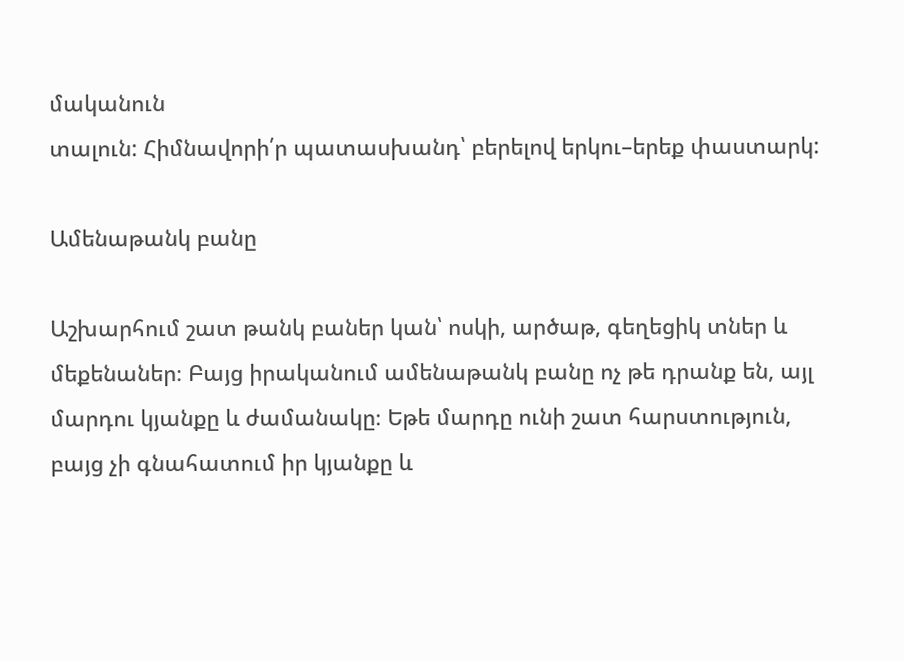մականուն
տալուն: Հիմնավորի՛ր պատասխանդ՝ բերելով երկու–երեք փաստարկ:

Ամենաթանկ բանը

Աշխարհում շատ թանկ բաներ կան՝ ոսկի, արծաթ, գեղեցիկ տներ և մեքենաներ։ Բայց իրականում ամենաթանկ բանը ոչ թե դրանք են, այլ մարդու կյանքը և ժամանակը։ Եթե մարդը ունի շատ հարստություն, բայց չի գնահատում իր կյանքը և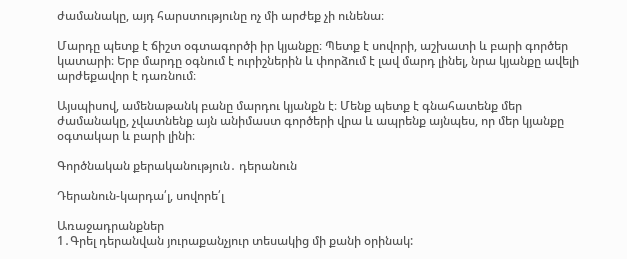ժամանակը, այդ հարստությունը ոչ մի արժեք չի ունենա։

Մարդը պետք է ճիշտ օգտագործի իր կյանքը։ Պետք է սովորի, աշխատի և բարի գործեր կատարի։ Երբ մարդը օգնում է ուրիշներին և փորձում է լավ մարդ լինել, նրա կյանքը ավելի արժեքավոր է դառնում։

Այսպիսով, ամենաթանկ բանը մարդու կյանքն է։ Մենք պետք է գնահատենք մեր ժամանակը, չվատնենք այն անիմաստ գործերի վրա և ապրենք այնպես, որ մեր կյանքը օգտակար և բարի լինի։

Գործնական քերականություն․ դերանուն

Դերանուն-կարդա՛լ, սովորե՛լ

Առաջադրանքներ
1․Գրել դերանվան յուրաքանչյուր տեսակից մի քանի օրինակ: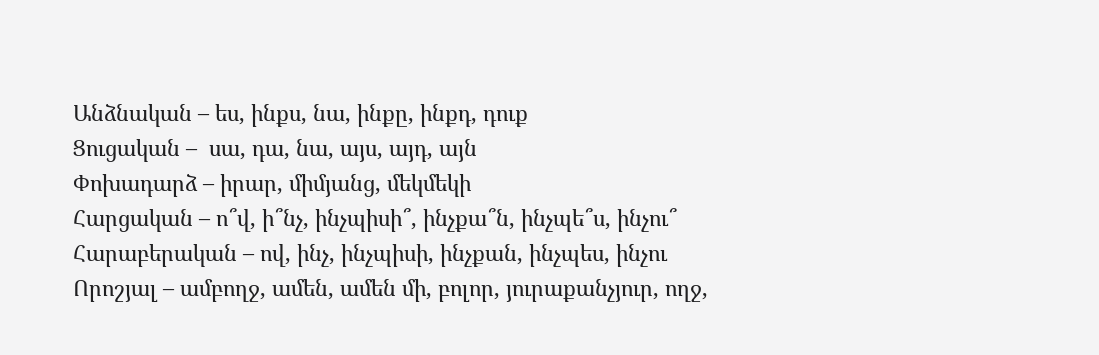Անձնական – ես, ինքս, նա, ինքը, ինքդ, դուք
Ցուցական –  սա, դա, նա, այս, այդ, այն
Փոխադարձ – իրար, միմյանց, մեկմեկի
Հարցական – ո՞վ, ի՞նչ, ինչպիսի՞, ինչքա՞ն, ինչպե՞ս, ինչու՞
Հարաբերական – ով, ինչ, ինչպիսի, ինչքան, ինչպես, ինչու
Որոշյալ – ամբողջ, ամեն, ամեն մի, բոլոր, յուրաքանչյուր, ողջ,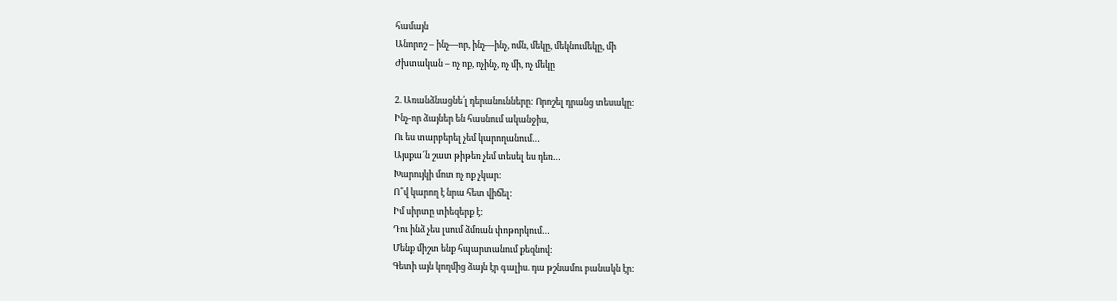համայն
Անորոշ – ինչ—որ, ինչ—ինչ, ոմն, մեկը, մեկնումեկը, մի
Ժխտական – ոչ ոք, ոչինչ, ոչ մի, ոչ մեկը

2. Առանձնացնե՛լ դերանունները: Որոշել դրանց տեսակը:
Ինչ-որ ձայներ են հասնում ականջիս,
Ու ես տարբերել չեմ կարողանում…
Այսքա՜ն շատ թիթեռ չեմ տեսել ես դեռ…
Խարույկի մոտ ոչ ոք չկար:
Ո՞վ կարող է նրա հետ վիճել:
Իմ սիրտը տիեզերք է:
Դու ինձ չես լսում ձմռան փոթորկում…
Մենք միշտ ենք հպարտանում քեզնով:
Գետի այն կողմից ձայն էր գալիս. դա թշնամու բանակն էր: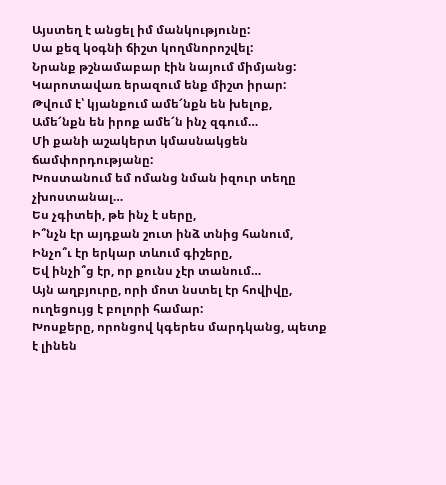Այստեղ է անցել իմ մանկությունը:
Սա քեզ կօգնի ճիշտ կողմնորոշվել:
Նրանք թշնամաբար էին նայում միմյանց:
Կարոտավառ երազում ենք միշտ իրար:
Թվում է՝ կյանքում ամե՜նքն են խելոք,
Ամե՜նքն են իրոք ամե՜ն ինչ զգում…
Մի քանի աշակերտ կմասնակցեն ճամփորդությանը:
Խոստանում եմ ոմանց նման իզուր տեղը չխոստանալ…
Ես չգիտեի, թե ինչ է սերը,
Ի՞նչն էր այդքան շուտ ինձ տնից հանում,
Ինչո՞ւ էր երկար տևում գիշերը,
Եվ ինչի՞ց էր, որ քունս չէր տանում…
Այն աղբյուրը, որի մոտ նստել էր հովիվը, ուղեցույց է բոլորի համար:
Խոսքերը, որոնցով կգերես մարդկանց, պետք է լինեն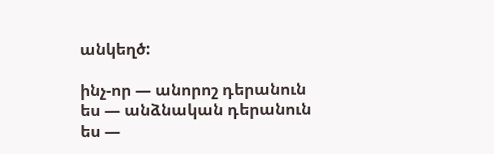անկեղծ:

ինչ-որ — անորոշ դերանուն
ես — անձնական դերանուն
ես —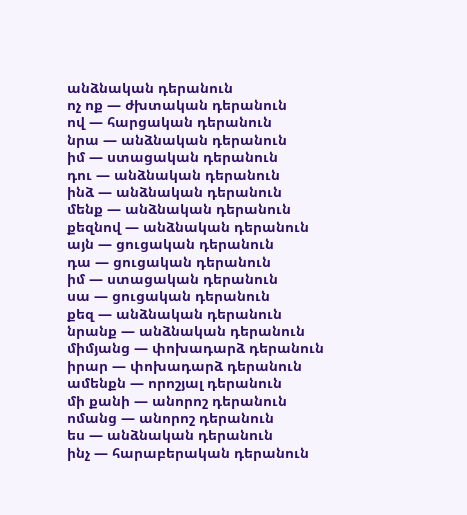անձնական դերանուն
ոչ ոք — ժխտական դերանուն
ով — հարցական դերանուն
նրա — անձնական դերանուն
իմ — ստացական դերանուն
դու — անձնական դերանուն
ինձ — անձնական դերանուն
մենք — անձնական դերանուն
քեզնով — անձնական դերանուն
այն — ցուցական դերանուն
դա — ցուցական դերանուն
իմ — ստացական դերանուն
սա — ցուցական դերանուն
քեզ — անձնական դերանուն
նրանք — անձնական դերանուն
միմյանց — փոխադարձ դերանուն
իրար — փոխադարձ դերանուն
ամենքն — որոշյալ դերանուն
մի քանի — անորոշ դերանուն
ոմանց — անորոշ դերանուն
ես — անձնական դերանուն
ինչ — հարաբերական դերանուն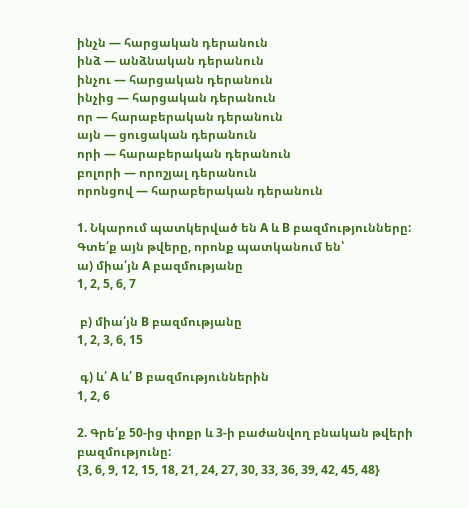ինչն — հարցական դերանուն
ինձ — անձնական դերանուն
ինչու — հարցական դերանուն
ինչից — հարցական դերանուն
որ — հարաբերական դերանուն
այն — ցուցական դերանուն
որի — հարաբերական դերանուն
բոլորի — որոշյալ դերանուն
որոնցով — հարաբերական դերանուն

1. Նկարում պատկերված են A և B բազմությունները: Գտե՛ք այն թվերը, որոնք պատկանում են՝
ա) միա՛յն A բազմությանը
1, 2, 5, 6, 7

 բ) միա՛յն B բազմությանը
1, 2, 3, 6, 15

 գ) և՛ A և՛ B բազմություններին
1, 2, 6

2. Գրե՛ք 50-ից փոքր և 3-ի բաժանվող բնական թվերի բազմությունը:
{3, 6, 9, 12, 15, 18, 21, 24, 27, 30, 33, 36, 39, 42, 45, 48}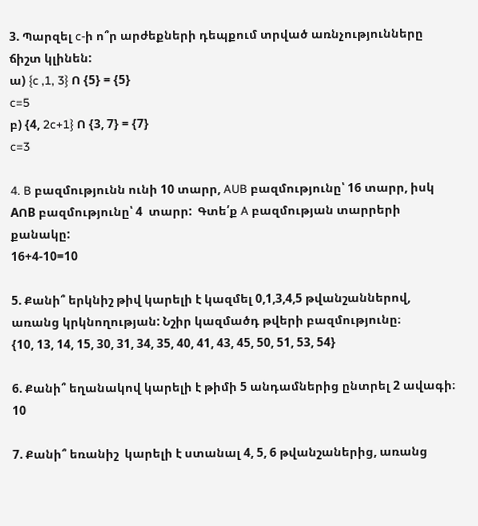3. Պարզել c-ի ո՞ր արժեքների դեպքում տրված առնչությունները ճիշտ կլինեն:
ա) {c ,1, 3} Ո {5} = {5}
c=5
բ) {4, 2c+1} Ո {3, 7} = {7}
c=3

4. B բազմությունն ունի 10 տարր, AUB բազմությունը՝ 16 տարր, իսկ AՈB բազմությունը՝ 4  տարր:  Գտե՛ք A բազմության տարրերի քանակը:
16+4-10=10

5. Քանի՞ երկնիշ թիվ կարելի է կազմել 0,1,3,4,5 թվանշաններով, առանց կրկնողության: Նշիր կազմածդ թվերի բազմությունը։
{10, 13, 14, 15, 30, 31, 34, 35, 40, 41, 43, 45, 50, 51, 53, 54}

6. Քանի՞ եղանակով կարելի է թիմի 5 անդամներից ընտրել 2 ավագի։
10

7. Քանի՞ եռանիշ  կարելի է ստանալ 4, 5, 6 թվանշաներից, առանց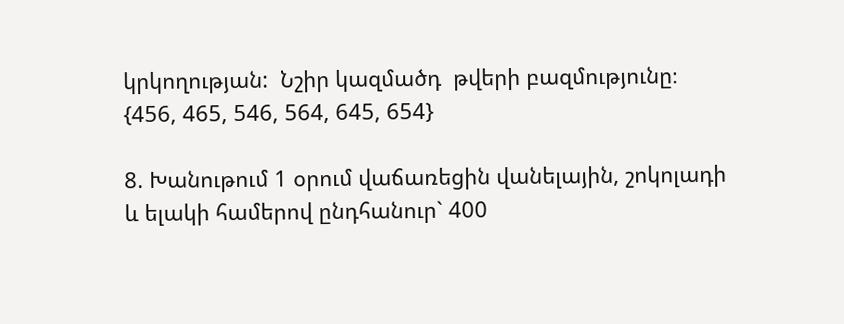կրկողության:  Նշիր կազմածդ  թվերի բազմությունը։
{456, 465, 546, 564, 645, 654}

8. Խանութում 1 օրում վաճառեցին վանելային, շոկոլադի և ելակի համերով ընդհանուր` 400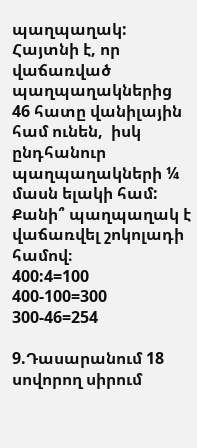պաղպաղակ: Հայտնի է, որ վաճառված պաղպաղակներից 46 հատը վանիլային համ ունեն,  իսկ ընդհանուր պաղպաղակների ¼  մասն ելակի համ: Քանի՞ պաղպաղակ է վաճառվել շոկոլադի համով։
400:4=100
400-100=300
300-46=254

9.Դասարանում 18 սովորող սիրում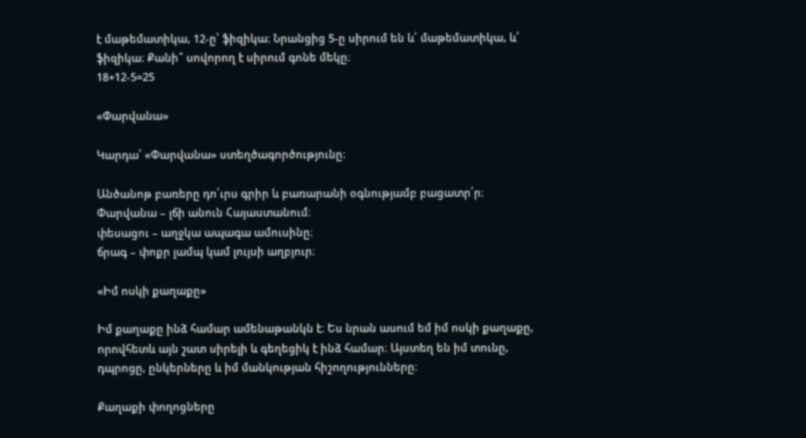է մաթեմատիկա, 12-ը՝ ֆիզիկա։ Նրանցից 5-ը սիրում են և՛ մաթեմատիկա, և՛ ֆիզիկա։ Քանի՞ սովորող է սիրում գոնե մեկը։
18+12-5=25

«Փարվանա»

Կարդա՛ «Փարվանա» ստեղծագործությունը։

Անծանոթ բառերը դո՛ւրս գրիր և բառարանի օգնությամբ բացատր՛ր։
Փարվանա – լճի անուն Հայաստանում։
փեսացու – աղջկա ապագա ամուսինը։
ճրագ – փոքր լամպ կամ լույսի աղբյուր։

«Իմ ոսկի քաղաքը»

Իմ քաղաքը ինձ համար ամենաթանկն է։ Ես նրան ասում եմ իմ ոսկի քաղաքը, որովհետև այն շատ սիրելի և գեղեցիկ է ինձ համար։ Այստեղ են իմ տունը, դպրոցը, ընկերները և իմ մանկության հիշողությունները։

Քաղաքի փողոցները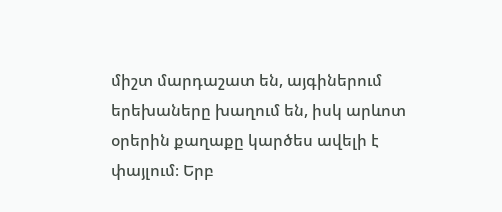միշտ մարդաշատ են, այգիներում երեխաները խաղում են, իսկ արևոտ օրերին քաղաքը կարծես ավելի է փայլում։ Երբ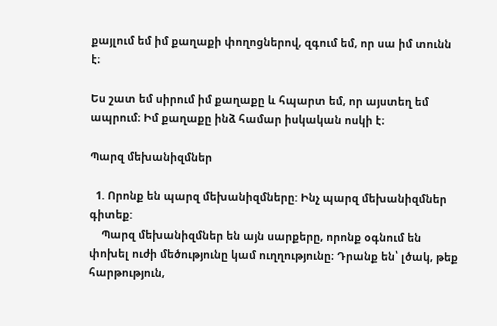քայլում եմ իմ քաղաքի փողոցներով, զգում եմ, որ սա իմ տունն է։

Ես շատ եմ սիրում իմ քաղաքը և հպարտ եմ, որ այստեղ եմ ապրում։ Իմ քաղաքը ինձ համար իսկական ոսկի է։

Պարզ մեխանիզմներ

  1. Որոնք են պարզ մեխանիզմները: Ինչ պարզ մեխանիզմներ գիտեք:
    Պարզ մեխանիզմներ են այն սարքերը, որոնք օգնում են փոխել ուժի մեծությունը կամ ուղղությունը։ Դրանք են՝ լծակ, թեք հարթություն,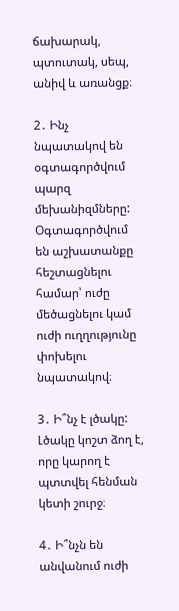ճախարակ, պտուտակ, սեպ, անիվ և առանցք։

2․ Ինչ նպատակով են օգտագործվում պարզ մեխանիզմները:
Օգտագործվում են աշխատանքը հեշտացնելու համար՝ ուժը մեծացնելու կամ ուժի ուղղությունը փոխելու նպատակով։

3․ Ի՞նչ է լծակը:
Լծակը կոշտ ձող է, որը կարող է պտտվել հենման կետի շուրջ։

4․ Ի՞նչն են անվանում ուժի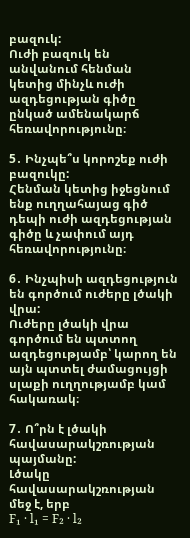բազուկ:
Ուժի բազուկ են անվանում հենման կետից մինչև ուժի ազդեցության գիծը ընկած ամենակարճ հեռավորությունը։

5․ Ինչպե՞ս կորոշեք ուժի բազուկը:
Հենման կետից իջեցնում ենք ուղղահայաց գիծ դեպի ուժի ազդեցության գիծը և չափում այդ հեռավորությունը։

6․ Ինչպիսի ազդեցություն են գործում ուժերը լծակի վրա:
Ուժերը լծակի վրա գործում են պտտող ազդեցությամբ՝ կարող են այն պտտել ժամացույցի սլաքի ուղղությամբ կամ հակառակ։

7․ Ո՞րն է լծակի հավասարակշռության պայմանը:
Լծակը հավասարակշռության մեջ է, երբ
F₁ · l₁ = F₂ · l₂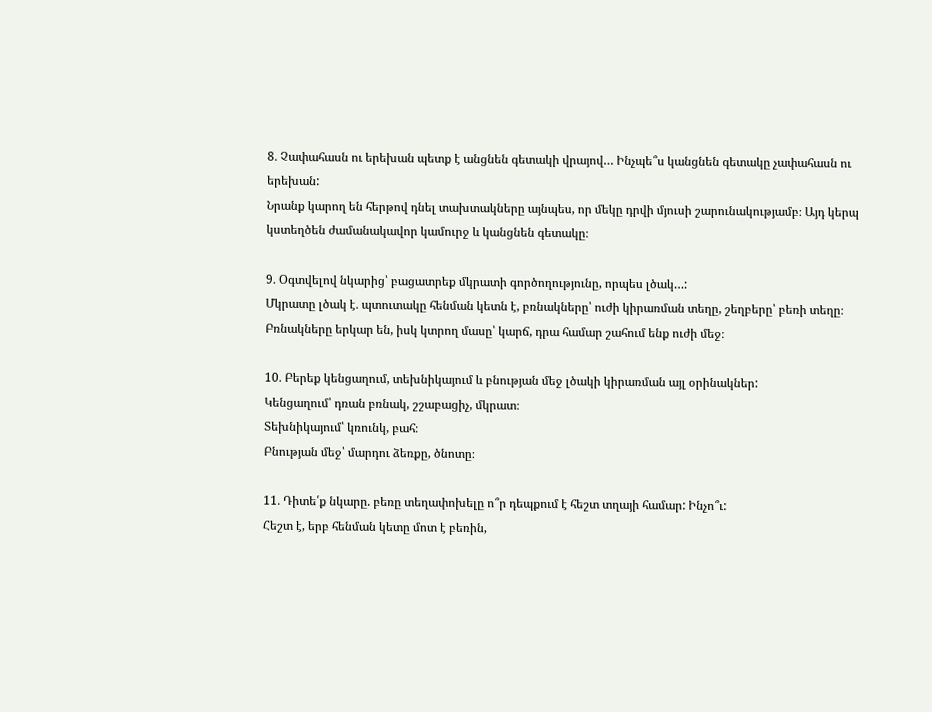8․ Չափահասն ու երեխան պետք է անցնեն գետակի վրայով… Ինչպե՞ս կանցնեն գետակը չափահասն ու երեխան:
Նրանք կարող են հերթով դնել տախտակները այնպես, որ մեկը դրվի մյուսի շարունակությամբ։ Այդ կերպ կստեղծեն ժամանակավոր կամուրջ և կանցնեն գետակը։

9․ Օգտվելով նկարից՝ բացատրեք մկրատի գործողությունը, որպես լծակ…:
Մկրատը լծակ է․ պտուտակը հենման կետն է, բռնակները՝ ուժի կիրառման տեղը, շեղբերը՝ բեռի տեղը։ Բռնակները երկար են, իսկ կտրող մասը՝ կարճ, դրա համար շահում ենք ուժի մեջ։

10․ Բերեք կենցաղում, տեխնիկայում և բնության մեջ լծակի կիրառման այլ օրինակներ:
Կենցաղում՝ դռան բռնակ, շշաբացիչ, մկրատ։
Տեխնիկայում՝ կռունկ, բահ։
Բնության մեջ՝ մարդու ձեռքը, ծնոտը։

11․ Դիտե՛ք նկարը. բեռը տեղափոխելը ո՞ր դեպքում է հեշտ տղայի համար: Ինչո՞ւ:
Հեշտ է, երբ հենման կետը մոտ է բեռին,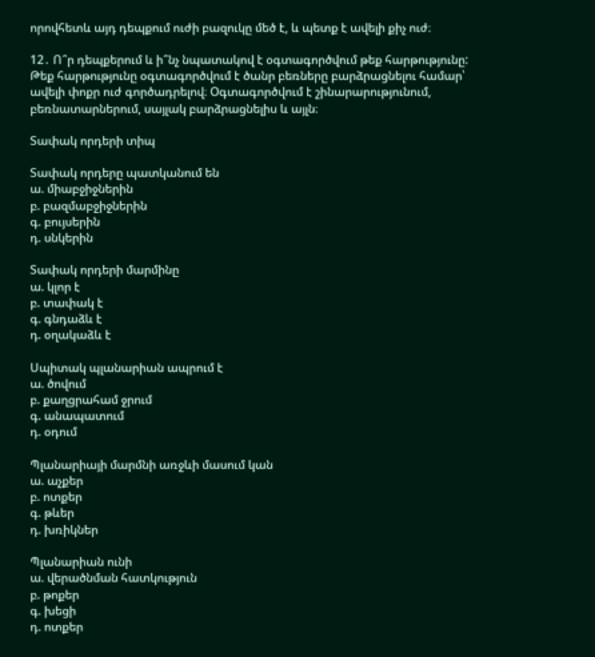որովհետև այդ դեպքում ուժի բազուկը մեծ է, և պետք է ավելի քիչ ուժ։

12․ Ո՞ր դեպքերում և ի՞նչ նպատակով է օգտագործվում թեք հարթությունը:
Թեք հարթությունը օգտագործվում է ծանր բեռները բարձրացնելու համար՝ ավելի փոքր ուժ գործադրելով։ Օգտագործվում է շինարարությունում, բեռնատարներում, սայլակ բարձրացնելիս և այլն։

Տափակ որդերի տիպ

Տափակ որդերը պատկանում են
ա. միաբջիջներին
բ. բազմաբջիջներին
գ. բույսերին
դ. սնկերին

Տափակ որդերի մարմինը
ա. կլոր է
բ. տափակ է
գ. գնդաձև է
դ. օղակաձև է

Սպիտակ պլանարիան ապրում է
ա. ծովում
բ. քաղցրահամ ջրում
գ. անապատում
դ. օդում

Պլանարիայի մարմնի առջևի մասում կան
ա. աչքեր
բ. ոտքեր
գ. թևեր
դ. խռիկներ

Պլանարիան ունի
ա. վերածնման հատկություն
բ. թոքեր
գ. խեցի
դ. ոտքեր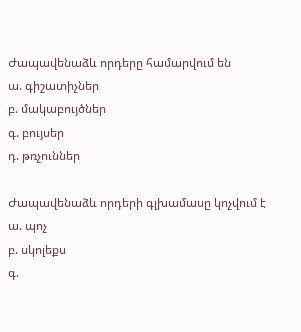Ժապավենաձև որդերը համարվում են
ա. գիշատիչներ
բ. մակաբույծներ
գ. բույսեր
դ. թռչուններ

Ժապավենաձև որդերի գլխամասը կոչվում է
ա. պոչ
բ. սկոլեքս
գ.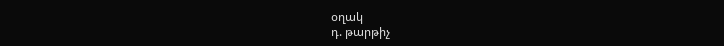օղակ
դ. թարթիչ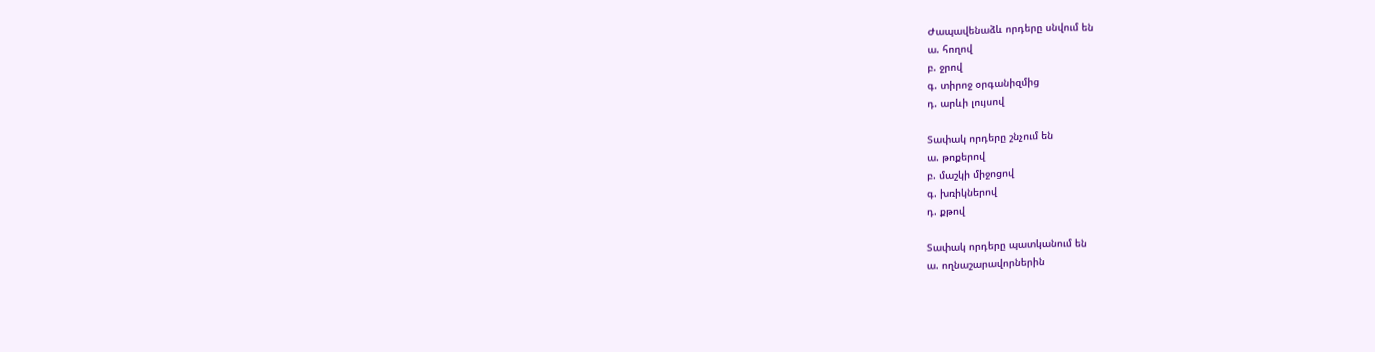Ժապավենաձև որդերը սնվում են
ա. հողով
բ. ջրով
գ. տիրոջ օրգանիզմից
դ. արևի լույսով

Տափակ որդերը շնչում են
ա. թոքերով
բ. մաշկի միջոցով
գ. խռիկներով
դ. քթով

Տափակ որդերը պատկանում են
ա. ողնաշարավորներին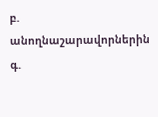բ. անողնաշարավորներին
գ.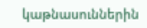կաթնասուններին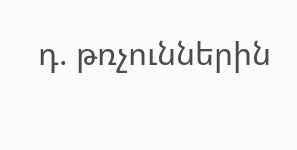դ. թռչուններին